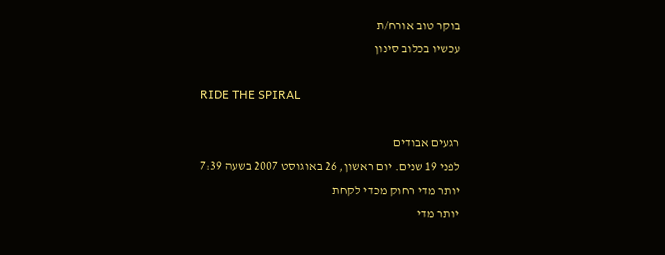בוקר טוב אורח/ת
עכשיו בכלוב סינון

RIDE THE SPIRAL

רגעים אבודים
לפני 19 שנים. יום ראשון, 26 באוגוסט 2007 בשעה 7:39
יותר מדי רחוק מכדי לקחת
יותר מדי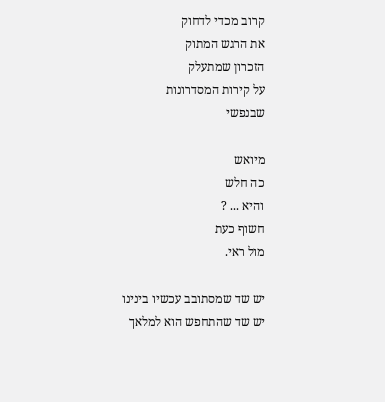קרוב מכדי לדחוק
את הרגש המתוק
הזכרון שמתעלק
על קירות המסדרונות
שבנפשי

מיואש
כה חלש
והיא ... ?
חשוף כעת
מול ראי.

יש שד שמסתובב עכשיו בינינו
יש שד שהתחפש הוא למלאך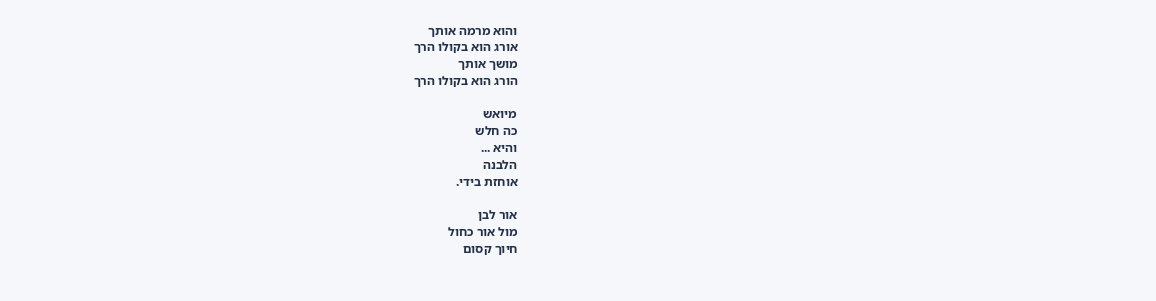והוא מרמה אותך
אורג הוא בקולו הרך
מושך אותך
הורג הוא בקולו הרך

מיואש
כה חלש
והיא ...
הלבנה
אוחזת בידי.

אור לבן
מול אור כחול
חיוך קסום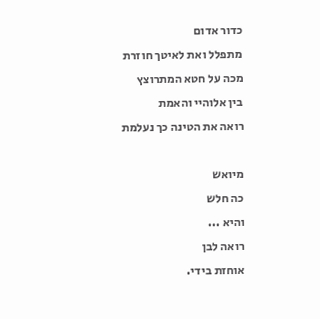כדור אדום
מתפלל ואת לאיטך חוזרת
מכה על חטא המתרוצץ
בין אלוהיי והאמת
רואה את הטינה כך נעלמת

מיואש
כה חלש
והיא ...
רואה לבן
אוחזת בידי.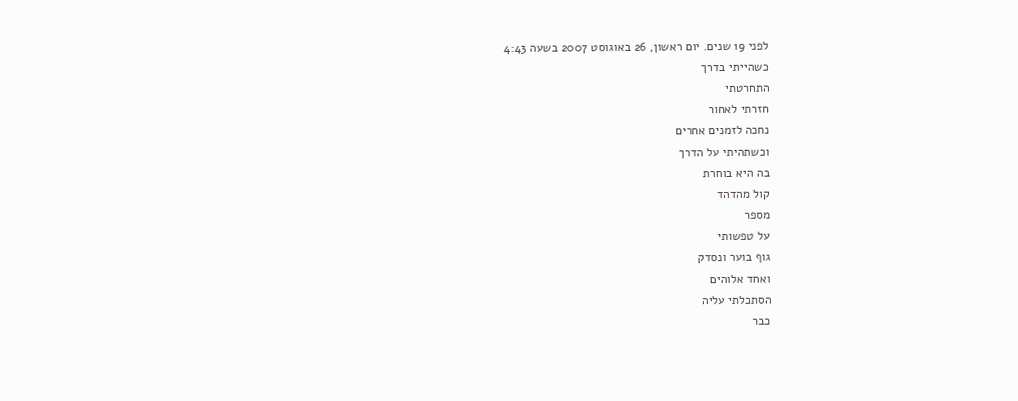לפני 19 שנים. יום ראשון, 26 באוגוסט 2007 בשעה 4:43
כשהייתי בדרך
התחרטתי
חזרתי לאחור
נחכה לזמנים אחרים
וכשתהיתי על הדרך
בה היא בוחרת
קול מהדהד
מספר
על טפשותי
גוף בוער ונסדק
ואחד אלוהים
הסתכלתי עליה
כבר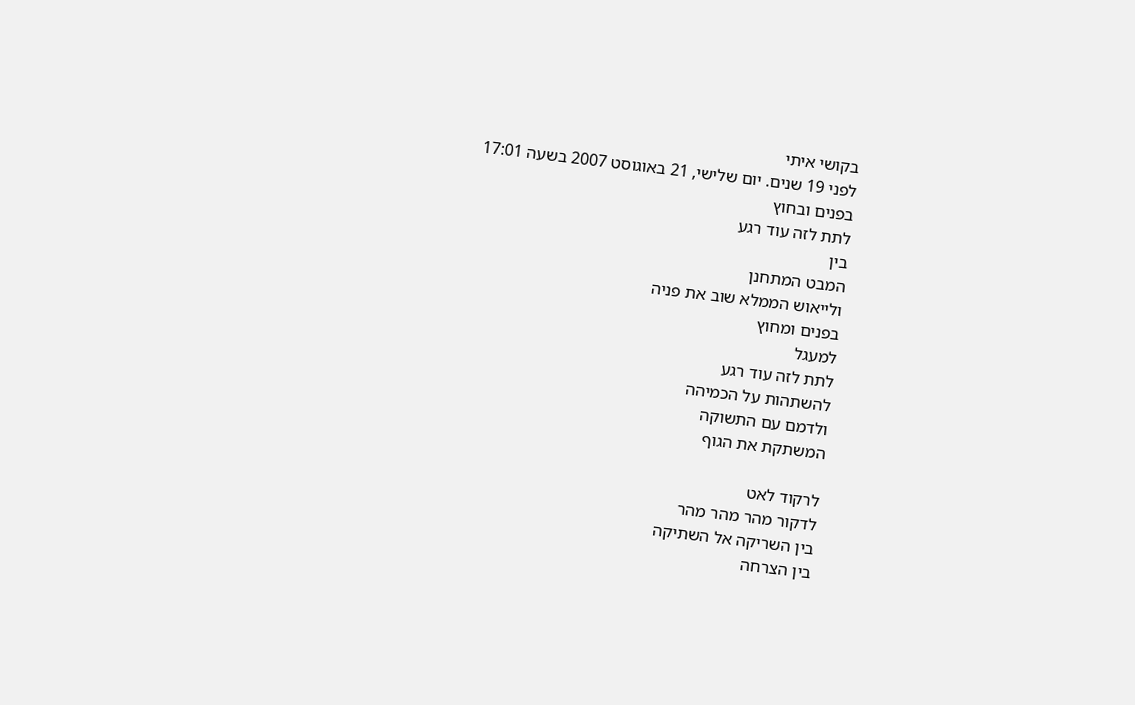בקושי איתי
לפני 19 שנים. יום שלישי, 21 באוגוסט 2007 בשעה 17:01
בפנים ובחוץ
לתת לזה עוד רגע
בין
המבט המתחנן
ולייאוש הממלא שוב את פניה
בפנים ומחוץ
למעגל
לתת לזה עוד רגע
להשתהות על הכמיהה
ולדמם עם התשוקה
המשתקת את הגוף

לרקוד לאט
לדקור מהר מהר מהר
בין השריקה אל השתיקה
בין הצרחה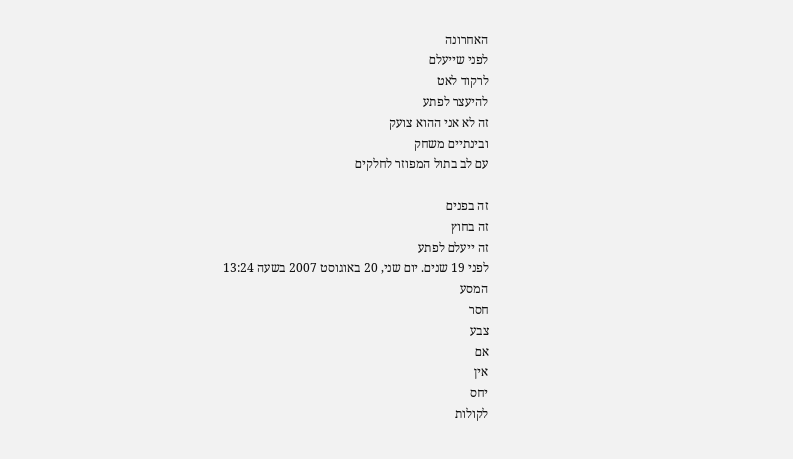האחרונה
לפני שייעלם
לרקוד לאט
להיעצר לפתע
זה לא אני ההוא צועק
ובינתיים משחק
עם לב בתול המפוזר לחלקים

זה בפנים
זה בחוץ
זה ייעלם לפתע
לפני 19 שנים. יום שני, 20 באוגוסט 2007 בשעה 13:24
המסע
חסר
צבע
אם
אין
יחס
לקולות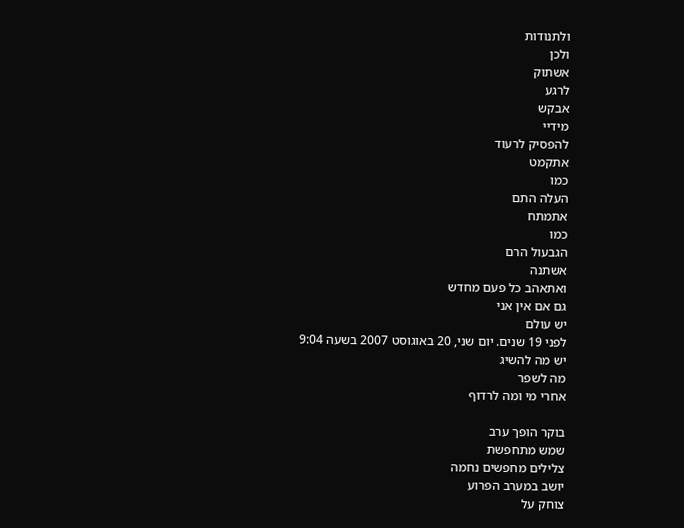ולתנודות
ולכן
אשתוק
לרגע
אבקש
מידיי
להפסיק לרעוד
אתקמט
כמו
העלה התם
אתמתח
כמו
הגבעול הרם
אשתנה
ואתאהב כל פעם מחדש
גם אם אין אני
יש עולם
לפני 19 שנים. יום שני, 20 באוגוסט 2007 בשעה 9:04
יש מה להשיג
מה לשפר
אחרי מי ומה לרדוף

בוקר הופך ערב
שמש מתחפשת
צלילים מחפשים נחמה
יושב במערב הפרוע
צוחק על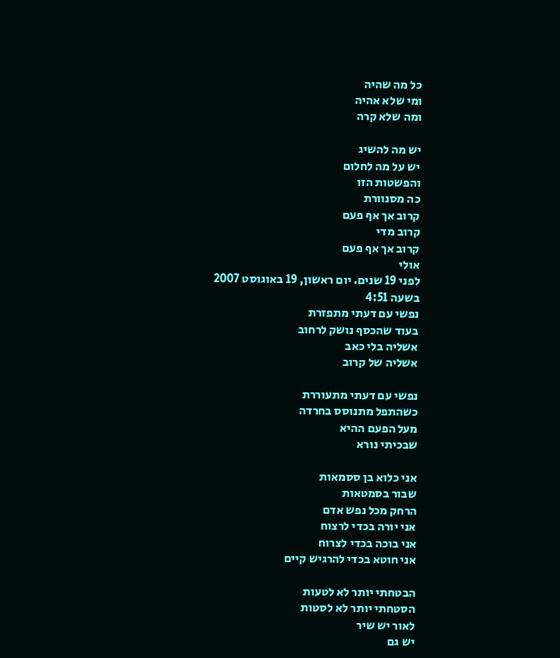כל מה שהיה
ומי שלא אהיה
ומה שלא קרה

יש מה להשיג
יש על מה לחלום
והפשטות הזו
כה מסנוורת
קרוב אך אף פעם
קרוב מדי
קרוב אך אף פעם
אולי
לפני 19 שנים. יום ראשון, 19 באוגוסט 2007 בשעה 4:51
נפשי עם דעתי מתפזרת
בעוד שהכסף נושק לרחוב
אשליה בלי כאב
אשליה של קרוב

נפשי עם דעתי מתעוררת
כשהתפל מתנוסס בחרדה
מעל הפעם ההיא
שבכיתי נורא

אני כלוא בן ססמאות
שבור בסמטאות
הרחק מכל נפש אדם
אני יורה בכדי לרצוח
אני בוכה בכדי לצרוח
אני חוטא בכדי להרגיש קיים

הבטחתי יותר לא לטעות
הסטחתי יותר לא לסטות
לאור יש שיר
יש גם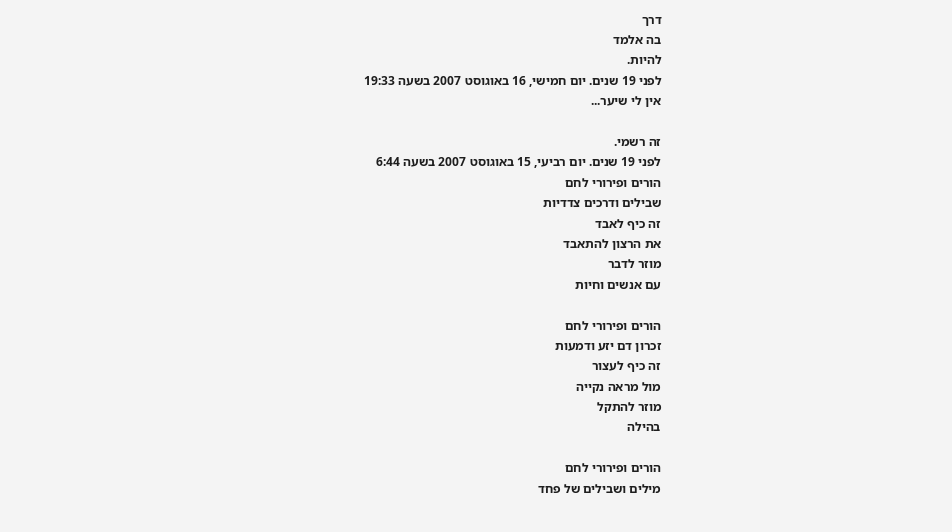דרך
בה אלמד
להיות.
לפני 19 שנים. יום חמישי, 16 באוגוסט 2007 בשעה 19:33
אין לי שיער...

זה רשמי.
לפני 19 שנים. יום רביעי, 15 באוגוסט 2007 בשעה 6:44
הורים ופירורי לחם
שבילים ודרכים צדדיות
זה כיף לאבד
את הרצון להתאבד
מוזר לדבר
עם אנשים וחיות

הורים ופירורי לחם
זכרון דם יזע ודמעות
זה כיף לעצור
מול מראה נקייה
מוזר להתקל
בהילה

הורים ופירורי לחם
מילים ושבילים של פחד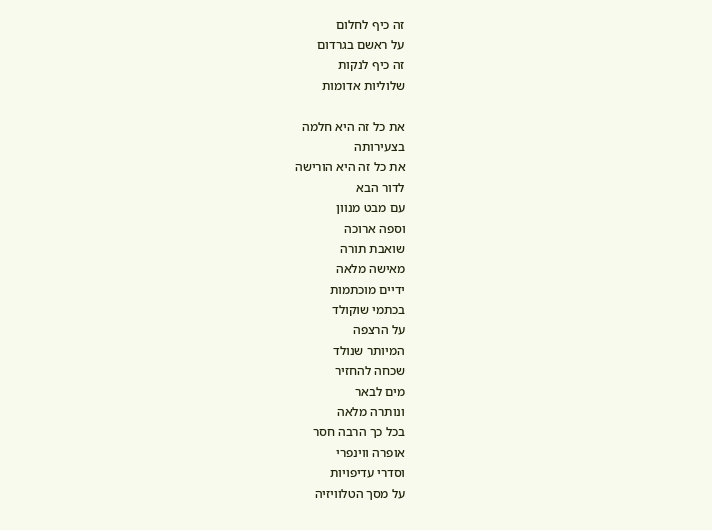זה כיף לחלום
על ראשם בגרדום
זה כיף לנקות
שלוליות אדומות

את כל זה היא חלמה
בצעירותה
את כל זה היא הורישה
לדור הבא
עם מבט מנוון
וספה ארוכה
שואבת תורה
מאישה מלאה
ידיים מוכתמות
בכתמי שוקולד
על הרצפה
המיותר שנולד
שכחה להחזיר
מים לבאר
ונותרה מלאה
בכל כך הרבה חסר
אופרה ווינפרי
וסדרי עדיפויות
על מסך הטלוויזיה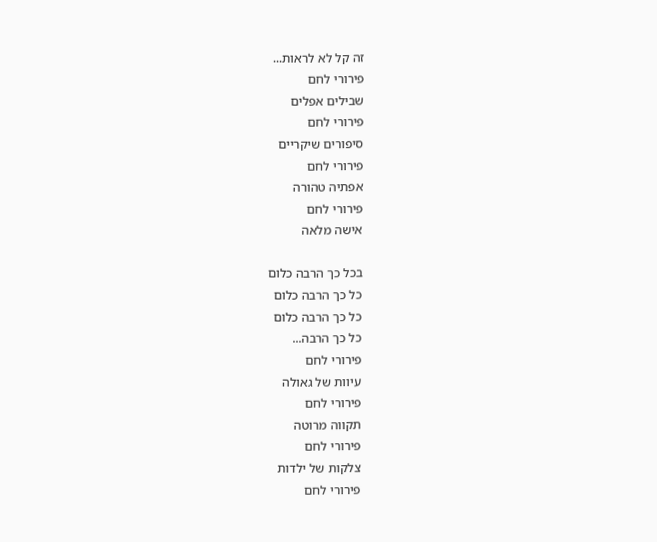זה קל לא לראות...
פירורי לחם
שבילים אפלים
פירורי לחם
סיפורים שיקריים
פירורי לחם
אפתיה טהורה
פירורי לחם
אישה מלאה

בכל כך הרבה כלום
כל כך הרבה כלום
כל כך הרבה כלום
כל כך הרבה...
פירורי לחם
עיוות של גאולה
פירורי לחם
תקווה מרוטה
פירורי לחם
צלקות של ילדות
פירורי לחם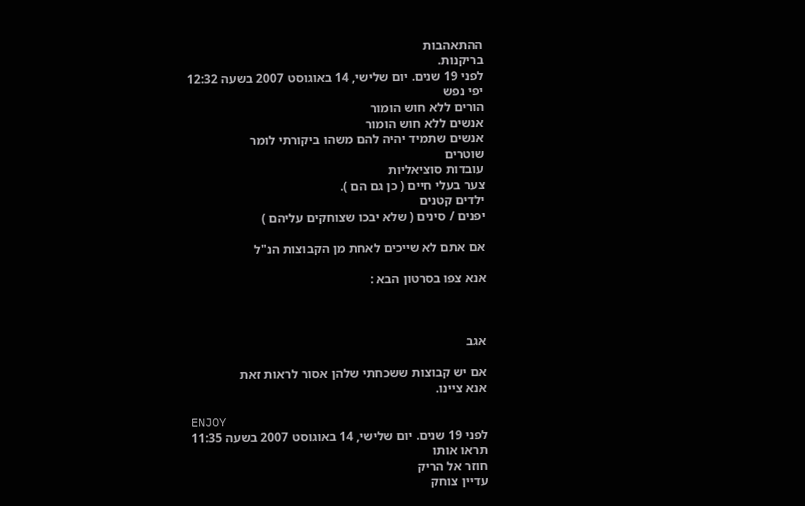ההתאהבות
בריקנות.
לפני 19 שנים. יום שלישי, 14 באוגוסט 2007 בשעה 12:32
יפי נפש
הורים ללא חוש הומור
אנשים ללא חוש הומור
אנשים שתמיד יהיה להם משהו ביקורתי לומר
שוטרים
עובדות סוציאליות
צער בעלי חיים ( כן גם הם ).
ילדים קטנים
יפנים / סינים ( שלא יבכו שצוחקים עליהם )

אם אתם לא שייכים לאחת מן הקבוצות הנ"ל

אנא צפו בסרטון הבא :



אגב

אם יש קבוצות ששכחתי שלהן אסור לראות זאת
אנא ציינו.

ENJOY
לפני 19 שנים. יום שלישי, 14 באוגוסט 2007 בשעה 11:35
תראו אותו
חוזר אל הריק
עדיין צוחק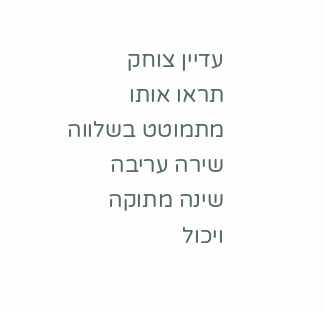עדיין צוחק
תראו אותו
מתמוטט בשלווה
שירה עריבה
שינה מתוקה
ויכול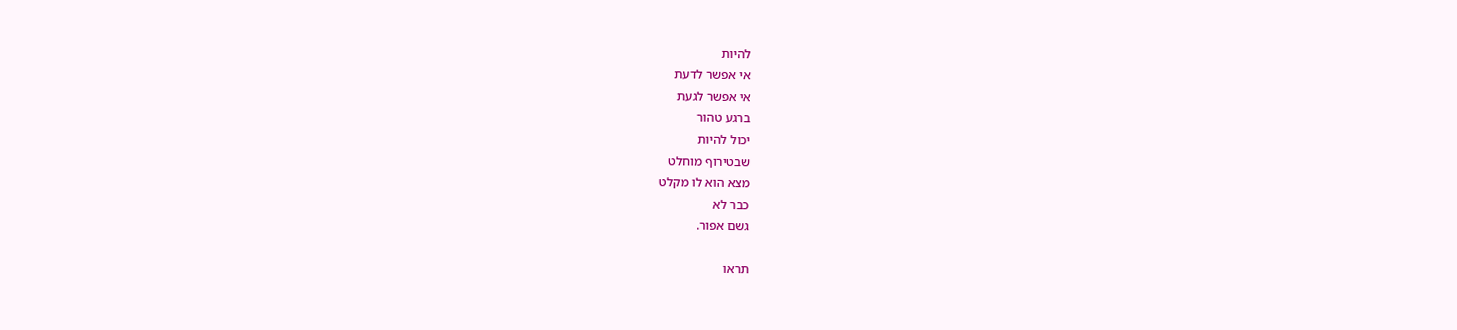להיות
אי אפשר לדעת
אי אפשר לגעת
ברגע טהור
יכול להיות
שבטירוף מוחלט
מצא הוא לו מקלט
כבר לא
גשם אפור.

תראו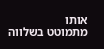אותו
מתמוטט בשלווה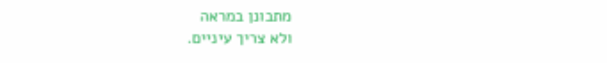מתבונן במראה
ולא צריך עיניים.